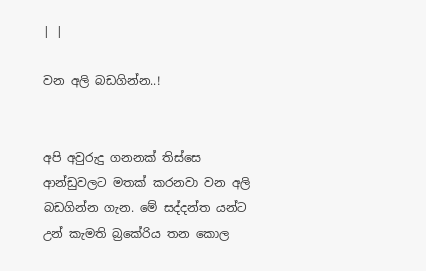| |

වන අලි බඩගින්න..!


අපි අවුරුදු ගනනක් තිස්සෙ ආන්ඩුවලට මතක් කරනවා වන අලි බඩගින්න ගැන. මේ සද්දන්ත යන්ට උන් කැමති බ්‍රකේරිය තන කොල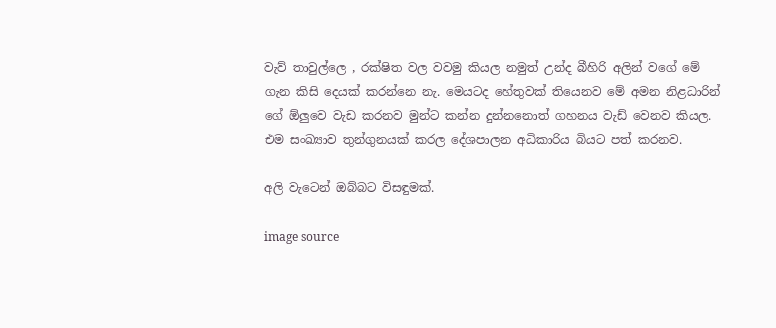වැව් තාවුල්ලෙ , රක්ෂිත වල වවමු කියල නමුත් උන්ද බීහිරි අලින් වගේ මේ ගැන කිසි දෙයක් කරන්නෙ නැ. මෙයටද හේතුවක් තියෙනව මේ අමන නිළධාරින් ගේ ඕලුවෙ වැඩ කරනව මුන්ට කන්න දුන්නනොත් ගහනය වැඩ් වෙනව කියල. එම සංඛ්‍යාව තුන්ගුනයක් කරල දේශපාලන අධිකාරිය බියට පත් කරනව.

අලි වැටෙන් ඔබ්බට විසඳුමක්.

image source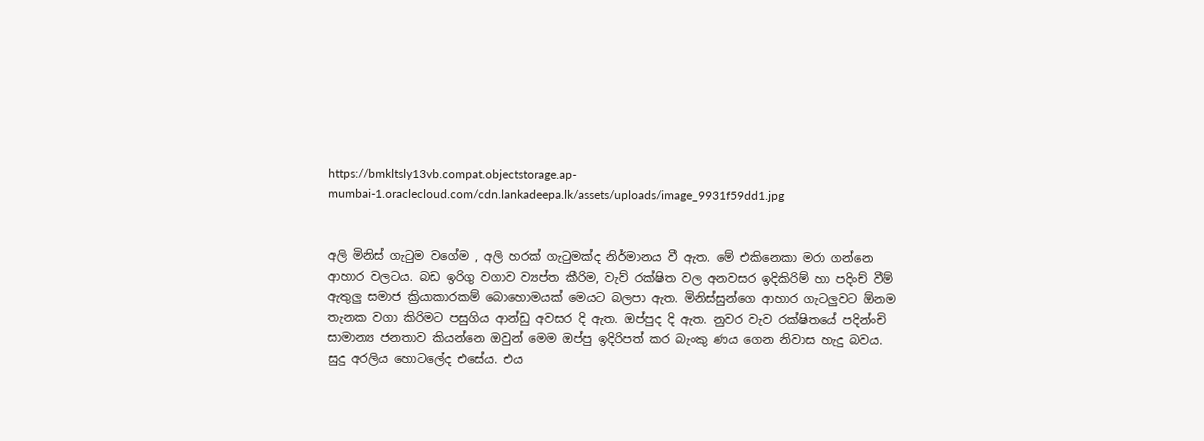https://bmkltsly13vb.compat.objectstorage.ap-mumbai-1.oraclecloud.com/cdn.lankadeepa.lk/assets/uploads/image_9931f59dd1.jpg


අලි මිනිස් ගැටුම වගේම , අලි හරක් ගැටුමක්ද නිර්මානය වී ඇත. මේ එකිනෙකා මරා ගන්නෙ ආහාර වලටය. බඩ ඉරිගු වගාව ව්‍යප්ත කීරිම, වැව් රක්ෂිත වල අනවසර ඉදිකිරිම් හා පදිංච් වීම් ඇතුලු සමාජ ක්‍රියාකාරකම් බොහොමයක් මෙයට බලපා ඇත. මිනිස්සුන්ගෙ ආහාර ගැටලුවට ඕනම තැනක වගා කිරිමට පසුගිය ආන්ඩු අවසර දි ඇත. ඔප්පුද දි ඇත. නුවර වැව රක්ෂිතයේ පදින්ංචි සාමාන්‍ය ජනතාව කියන්නෙ ඔවුන් මෙම ඔප්පු ඉදිරිපත් කර බැංකු ණය ගෙන නිවාස හැදු බවය. සුදු අරලිය හොටලේද එසේය. එය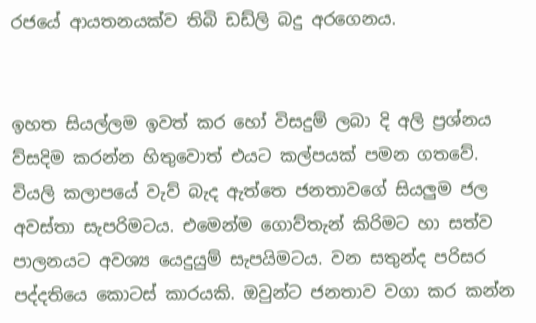රජයේ ආයතනයක්ව තිබි ඩඩ්ලි බදු අරගෙනය.


ඉහත සියල්ලම ඉවත් කර හෝ විසදුම් ලබා දි අලි ප්‍රශ්නය ව්සදිම කරන්න හිතුවොත් එයට කල්පයක් පමන ගතවේ.
වියලි කලාපයේ වැව් බැද ඇත්තෙ ජනතාවගේ සියලුම ජල අවස්තා සැපරිමටය. එමෙන්ම ගොව්තැන් කිරිමට හා සත්ව පාලනයට අවශ්‍ය යෙදුයුම් සැපයිමටය. වන සතුන්ද පරිසර පද්දතියෙ කොටස් කාරයකි. ඔවුන්ට ජනතාව වගා කර කන්න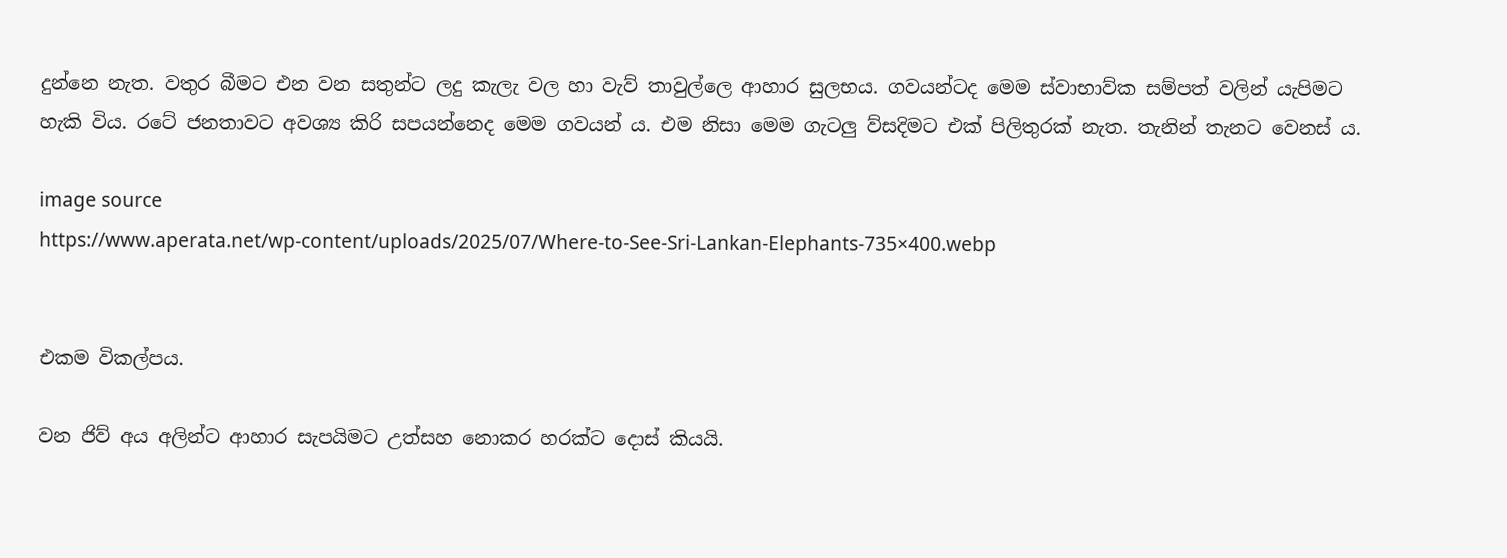දුන්නෙ නැත. වතුර බීමට එන වන සතුන්ට ලදු කැලැ වල හා වැව් තාවුල්ලෙ ආහාර සුලභය. ගවයන්ටද මෙම ස්වාභාව්ක සම්පත් වලින් යැපිමට හැකි විය. රටේ ජනතාවට අවශ්‍ය කිරි සපයන්නෙද මෙම ගවයන්‍ ය. එම නිසා මෙම ගැටලු ව්සදිමට එක් පිලිතුරක් නැත. තැනින් තැනට වෙනස් ය.

image source
https://www.aperata.net/wp-content/uploads/2025/07/Where-to-See-Sri-Lankan-Elephants-735×400.webp


එකම විකල්පය.

වන ජිව් අය අලින්ට ආහාර සැපයිමට උත්සහ නොකර හරක්ට දොස් කියයි.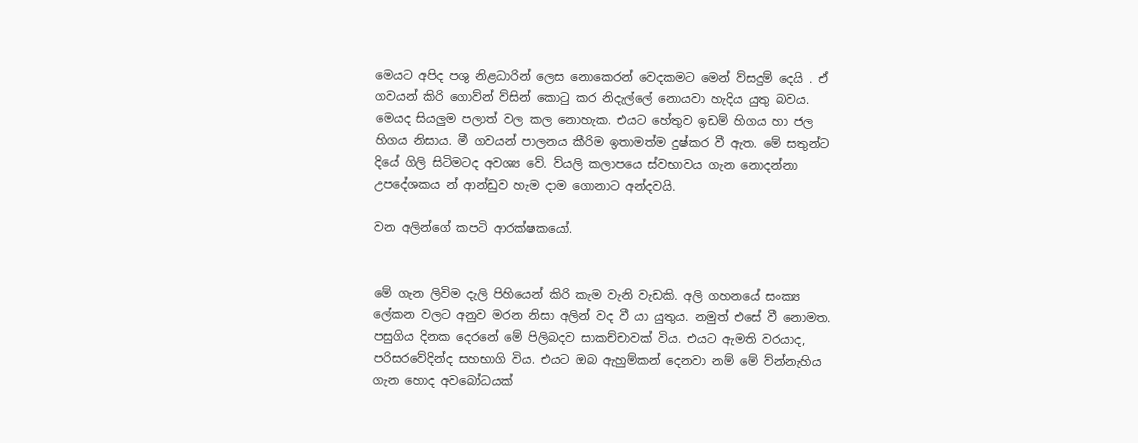මෙයට අපිද පශු නිළධාරින් ලෙස නොකෙරන් වෙදකමට මෙන් ව්සදුම් දෙයි . ඒ ගවයන් කිරි ගොව්න් ව්සින් කොටු කර නිදැල්ලේ නොයවා හැදිය යුතු බවය. මෙයද සියලුම පලාත් වල කල නොහැක. එයට හේතුව ඉඩම් හිගය හා ජල හිගය නිසාය. මී ගවයන් පාලනය කීරිම ඉතාමත්ම දුෂ්කර වී ඇත. මේ සතුන්ට දියේ ගිලි සිටිමටද අවශ්‍ය වේ. ව්යලි කලාපයෙ ස්වභාවය ගැන නොදන්නා උපදේශකය න් ආන්ඩුව හැම දාම ගොනාට අන්දවයි.

වන අලින්ගේ කපටි ආරක්ෂකයෝ.


මේ ගැන ලිවිම දැලි පිහියෙන් කිරි කැම වැනි වැඩකි. අලි ගහනයේ සංක්‍ය ලේකන වලට අනුව මරන නිසා අලින් වද වී යා යුතුය. නමුත් එසේ වී නොමත. පසුගිය දිනක දෙරනේ මේ පිලිබදව සාකච්චාවක් විය. එයට ඇමති වරයාද, පරිසරවේදින්ද සහභාගි විය. එයට ඔබ ඇහුම්කන් දෙනවා නම් මේ ව්න්නැහිය ගැන හොද අවබෝධයක්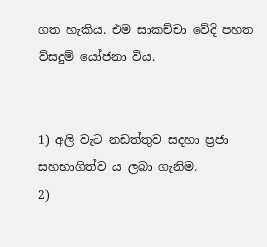ගත හැකිය. එම සාකච්චා වේදි පහත ව්සදුම් යෝජනා විය.


1) අලි වැට නඩත්තුව සදහා ප්‍රජා සහභාගිත්ව ය ලබා ගැනිම.
2)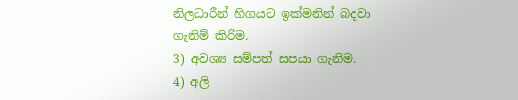නිලධාරීන් හිගයට ඉක්මනින් බදවා ගැනිම් කිරිම.
3) අවශ්‍ය සම්පත් සපයා ගැනිම.
4) අලි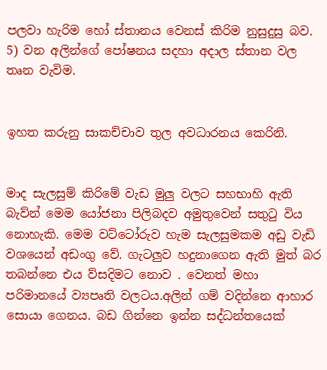පලවා හැරිම හෝ ස්තානය වෙනස් කිරිම නුසුදුසු බව.
5) වන අලින්ගේ පෝෂනය සදහා අදාල ස්තාන වල තෘන වැවිම.


ඉහත කරුනු සාකච්චාව තුල අවධාරනය කෙරිනි.


මාද සැලසුම් කිරිමේ වැඩ මුලු වලට සහභාහි ඇති බැව්න් මෙම යෝජනා පිලිබදව අමුතුවෙන් සතුටු විය නොහැකි. මෙම වට්ටෝරුව හැම සැලසුමකම අඩු වැඩි වශයෙන් අඩංගු වේ. ගැටලුව හදුනාගෙන ඇති මුත් බර තබන්නෙ එය ව්සදිමට නොව . වෙනත් මහා පරිමානයේ ව්‍යපෘති වලටය.අලින් ගම් වදින්නෙ ආහාර සොයා ගෙනය. බඩ ගින්නෙ ඉන්න සද්ධන්තයෙක්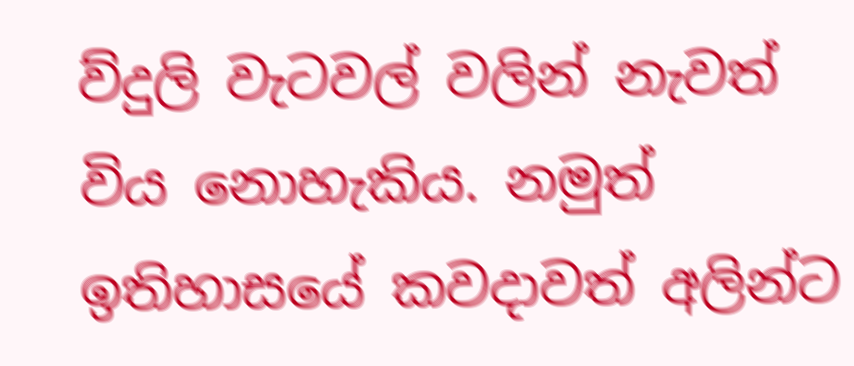ව්දුලි වැටවල් වලින් නැවත් විය නොහැකිය. නමුත් ඉතිහාසයේ කවදාවත් අලින්ට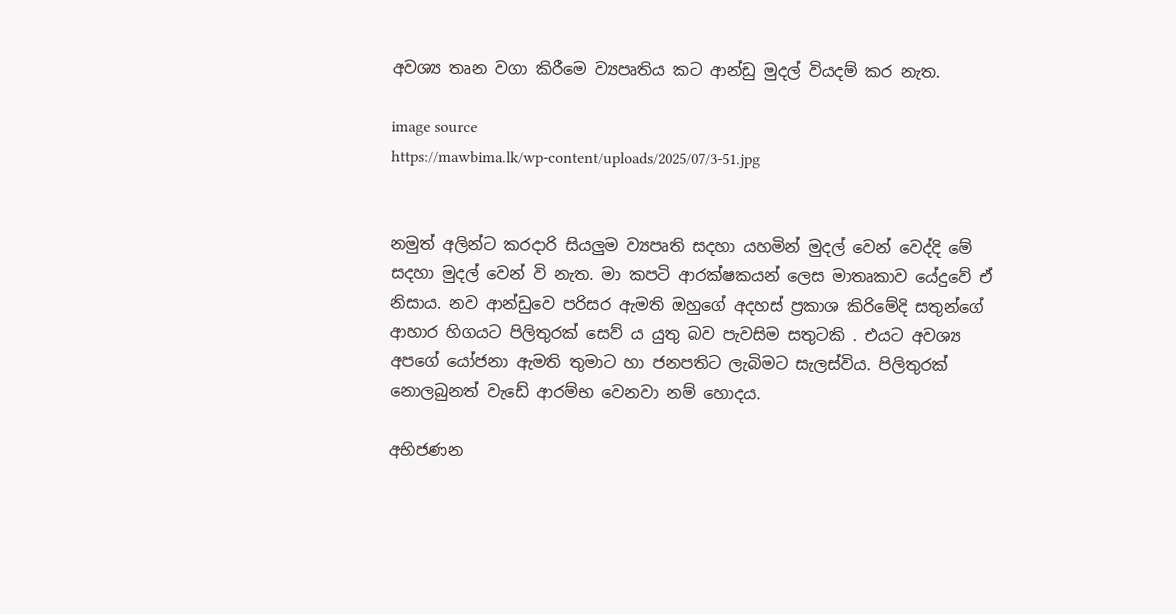අවශ්‍ය තෘන වගා කිරීමෙ ව්‍යපෘතිය කට ආන්ඩු මුදල් වියදම් කර නැත.

image source
https://mawbima.lk/wp-content/uploads/2025/07/3-51.jpg


නමුත් අලින්ට කරදාරි සියලුම ව්‍යපෘති සදහා යහමින් මුදල් වෙන් වෙද්දි මේ සදහා මුදල් වෙන් වි නැත. මා කපටි ආරක්ෂකයන් ලෙස මාතෘකාව යේදුවේ ඒ නිසාය. නව ආන්ඩුවෙ පරිසර ඇමති ඔහුගේ අදහස් ප්‍රකාශ කිරිමේදි සතුන්ගේ ආහාර හිගයට පිලිතුරක් සෙව්‍ ය යුතු බව පැවසිම සතුටකි . එයට අවශ්‍ය අපගේ යෝජනා ඇමති තුමාට හා ජනපතිට ලැබිමට සැලස්විය. පිලිතුරක් නොලබුනත් වැඩේ ආරම්භ වෙනවා නම් හොදය.

අභිජණන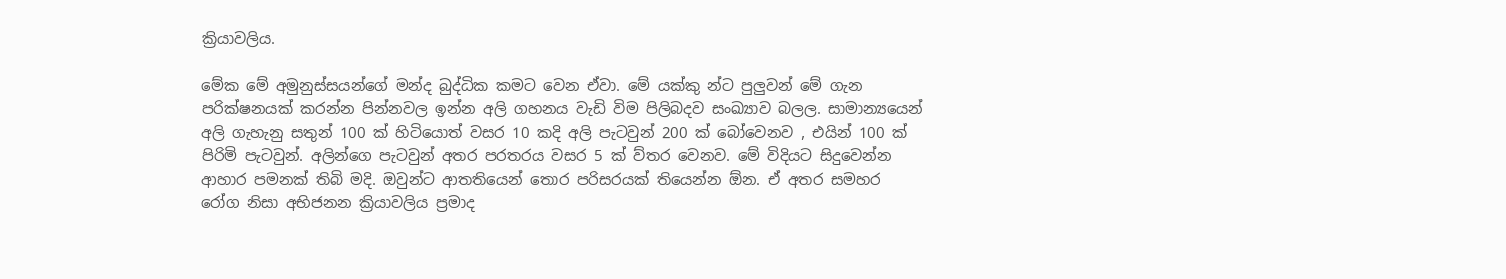ක්‍රියාවලිය.

මේක මේ අමුනුස්සයන්ගේ මන්ද බුද්ධික කමට වෙන ඒවා. මේ යක්කු න්ට පුලුවන් මේ ගැන පරික්ෂනයක් කරන්න පින්නවල ඉන්න අලි ගහනය වැඩි විම පිලිබදව සංඛ්‍යාව බලල. සාමාන්‍යයෙන් අලි ගැහැනු සතුන් 100 ක් හිටියොත් වසර 10 කදි අලි පැටවුන් 200 ක් බෝවෙනව , එයින් 100 ක් පිරිමි පැටවුන්. අලින්ගෙ පැටවුන් අතර පරතරය වසර 5 ක් ව්තර වෙනව. මේ විදියට සිදුවෙන්න ආහාර පමනක් තිබි මදි. ඔවුන්ට ආතතියෙන් තොර පරිසරයක් තියෙන්න ඕන. ඒ අතර සමහර රෝග නිසා අභිජනන ක්‍රියාවලිය ප්‍රමාද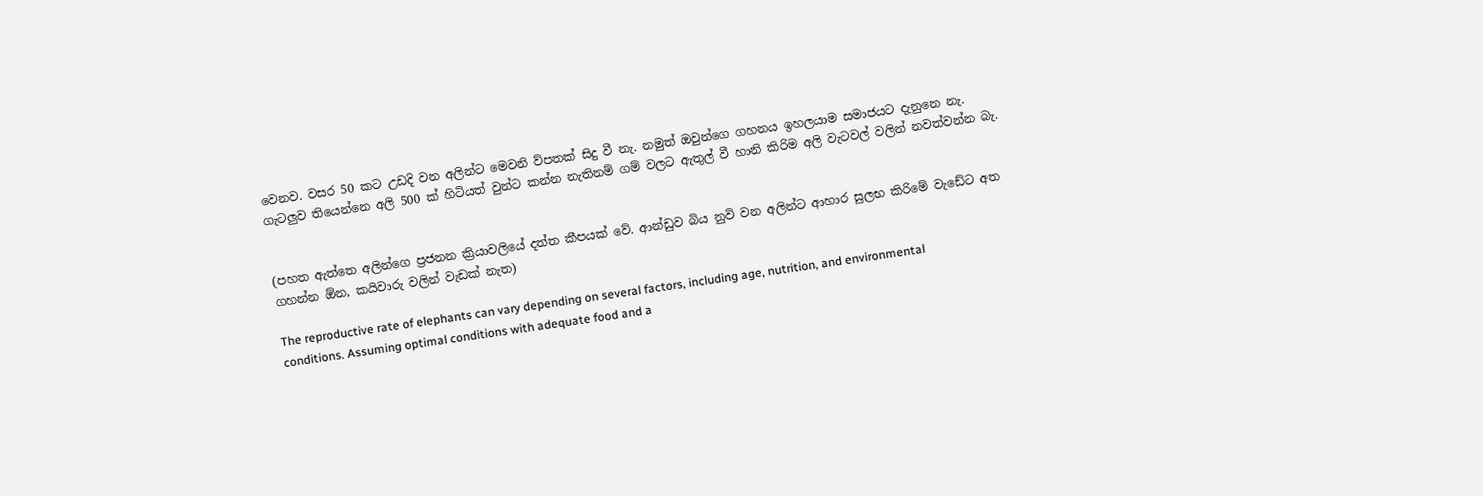වෙනව. වසර 50 කට උඩදි වන අලින්ට මෙවනි ව්පතක් සිදු වී නැ. නමුත් ඔවුන්ගෙ ගහනය ඉහලයාම සමාජයට දැනුනෙ නැ. ගැටලුව තියෙන්නෙ අලි 500 ක් හිටියත් වුන්ට කන්න නැතිනම් ගම් වලට ඇතුල් වී හානි කිරිම අලි වැටවල් වලින් නවත්වන්න බැ.


(පහත ඇත්තෙ අලින්ගෙ ප්‍රජනන ක්‍රියාවලියේ දත්ත කීපයක් වේ. ආන්ඩුව බිය නුවි වන අලින්ට ආහාර සුලභ කිරිමේ වැඩේට අත ගහන්න ඕන, කයිවාරු වලින් වැඩක් නැත)

The reproductive rate of elephants can vary depending on several factors, including age, nutrition, and environmental conditions. Assuming optimal conditions with adequate food and a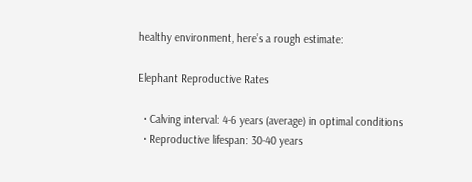healthy environment, here’s a rough estimate:

Elephant Reproductive Rates

  • Calving interval: 4-6 years (average) in optimal conditions
  • Reproductive lifespan: 30-40 years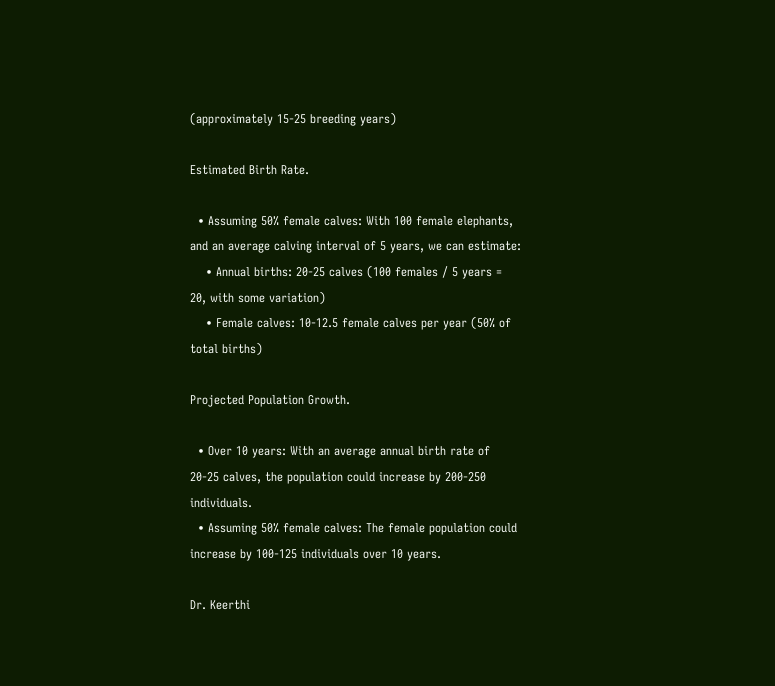(approximately 15-25 breeding years)

Estimated Birth Rate.

  • Assuming 50% female calves: With 100 female elephants, and an average calving interval of 5 years, we can estimate:
    • Annual births: 20-25 calves (100 females / 5 years = 20, with some variation)
    • Female calves: 10-12.5 female calves per year (50% of total births)

Projected Population Growth.

  • Over 10 years: With an average annual birth rate of 20-25 calves, the population could increase by 200-250 individuals.
  • Assuming 50% female calves: The female population could increase by 100-125 individuals over 10 years.

Dr. Keerthi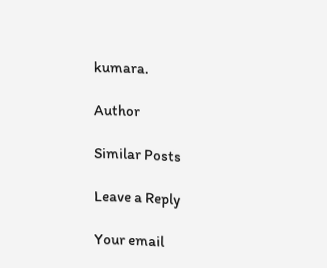kumara.

Author

Similar Posts

Leave a Reply

Your email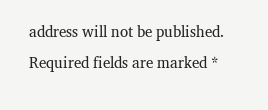address will not be published. Required fields are marked *